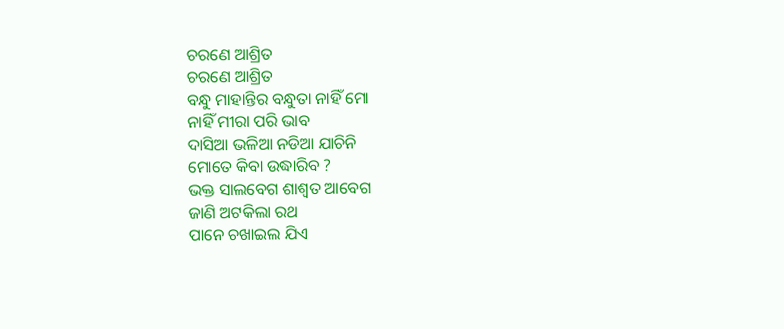ଚରଣେ ଆଶ୍ରିତ
ଚରଣେ ଆଶ୍ରିତ
ବନ୍ଧୁ ମାହାନ୍ତିର ବନ୍ଧୁତା ନାହିଁ ମୋ
ନାହିଁ ମୀରା ପରି ଭାବ
ଦାସିଆ ଭଳିଆ ନଡିଆ ଯାଚିନି
ମୋତେ କିବା ଉଦ୍ଧାରିବ ?
ଭକ୍ତ ସାଲବେଗ ଶାଶ୍ବତ ଆବେଗ
ଜାଣି ଅଟକିଲା ରଥ
ପାନେ ଚଖାଇଲ ଯିଏ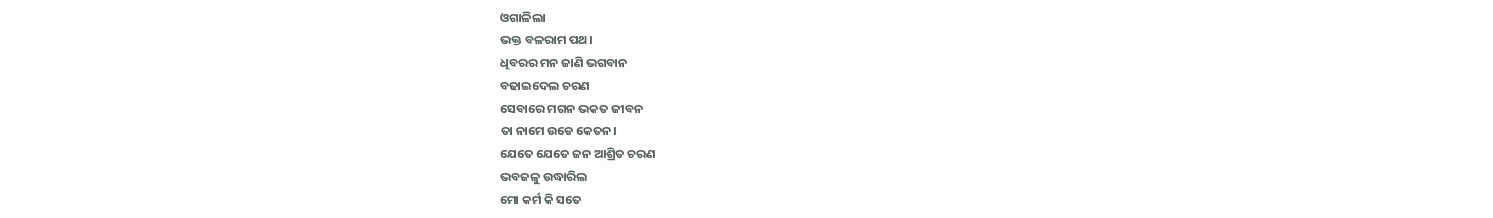ଓଗାଳିଲା
ଭକ୍ତ ବଳରାମ ପଥ।
ଧିବରର ମନ ଜାଣି ଭଗବାନ
ବଢାଇଦେଲ ଚରଣ
ସେବାରେ ମଗନ ଭକତ ଜୀବନ
ତା ନାମେ ଉଡେ କେତନ।
ଯେତେ ଯେତେ ଜନ ଆଶ୍ରିତ ଚରଣ
ଭବଜଳୁ ଉଦ୍ଧାରିଲ
ମୋ କର୍ମ କି ସତେ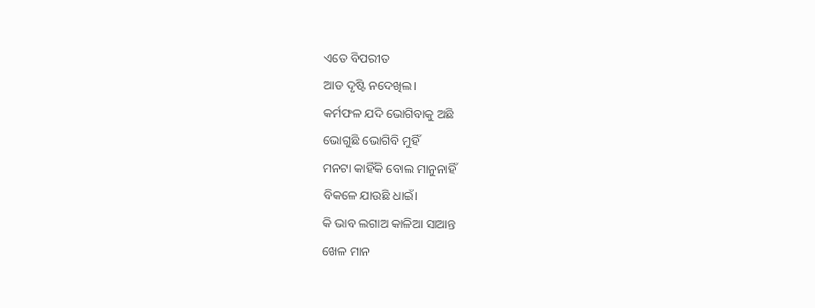ଏତେ ବିପରୀତ
ଆଡ ଦୃଷ୍ଟି ନଦେଖିଲ।
କର୍ମଫଳ ଯଦି ଭୋଗିବାକୁ ଅଛି
ଭୋଗୁଛି ଭୋଗିବି ମୁହିଁ
ମନଟା କାହିଁକି ବୋଲ ମାନୁନାହିଁ
ବିକଳେ ଯାଉଛି ଧାଇଁ।
କି ଭାବ ଲଗାଅ କାଳିଆ ସାଆନ୍ତ
ଖେଳ ମାନ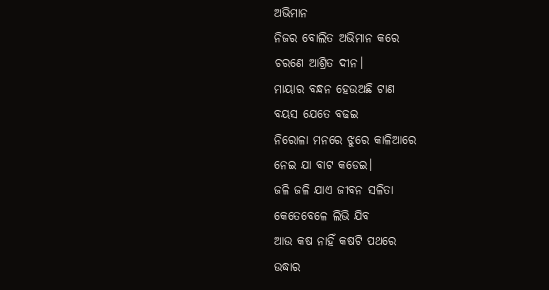ଅଭିମାନ
ନିଜର ବୋଲିତ ଅଭିମାନ କରେ
ଚରଣେ ଆଶ୍ରିତ ଦୀନ।
ମାୟାର ବନ୍ଧନ ହେଉଅଛି ଟାଣ
ବୟସ ଯେତେ ବଢଇ
ନିରୋଳା ମନରେ ଝୁରେ କାଳିଆରେ
ନେଇ ଯା ବାଟ କଡେଇ।
ଜଳି ଜଳି ଯାଏ ଜୀବନ ସଳିତା
କେତେବେଳେ ଲିଭି ଯିବ
ଆଉ କଷ ନାହିଁ କଷଟି ପଥରେ
ଉଦ୍ଧାର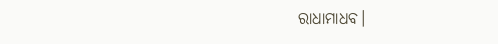ରାଧାମାଧବ।